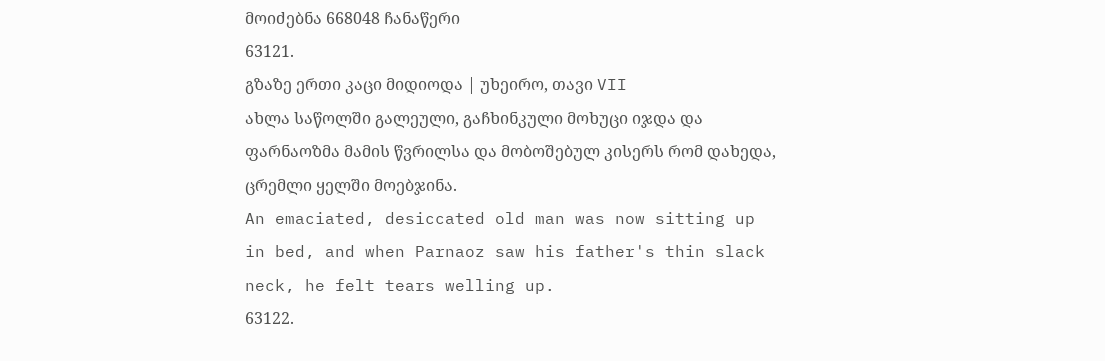მოიძებნა 668048 ჩანაწერი
63121.
გზაზე ერთი კაცი მიდიოდა | უხეირო, თავი VII
ახლა საწოლში გალეული, გაჩხინკული მოხუცი იჯდა და ფარნაოზმა მამის წვრილსა და მობოშებულ კისერს რომ დახედა, ცრემლი ყელში მოებჯინა.
An emaciated, desiccated old man was now sitting up in bed, and when Parnaoz saw his father's thin slack neck, he felt tears welling up.
63122.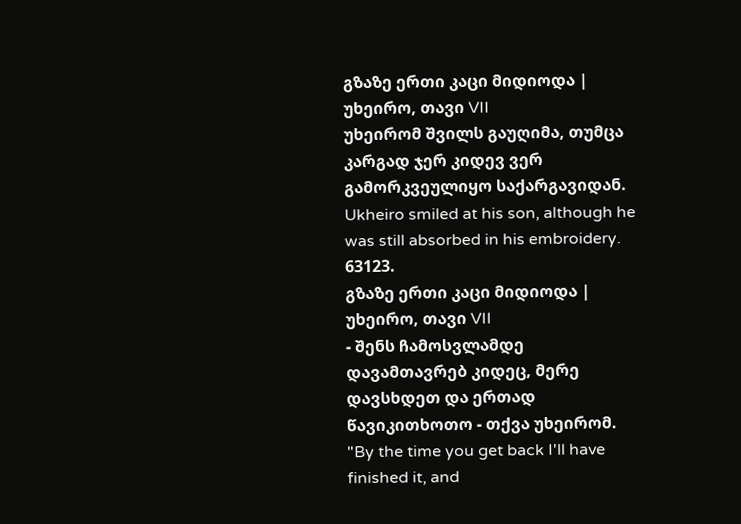გზაზე ერთი კაცი მიდიოდა | უხეირო, თავი VII
უხეირომ შვილს გაუღიმა, თუმცა კარგად ჯერ კიდევ ვერ გამორკვეულიყო საქარგავიდან.
Ukheiro smiled at his son, although he was still absorbed in his embroidery.
63123.
გზაზე ერთი კაცი მიდიოდა | უხეირო, თავი VII
- შენს ჩამოსვლამდე დავამთავრებ კიდეც, მერე დავსხდეთ და ერთად წავიკითხოთო - თქვა უხეირომ.
"By the time you get back I'll have finished it, and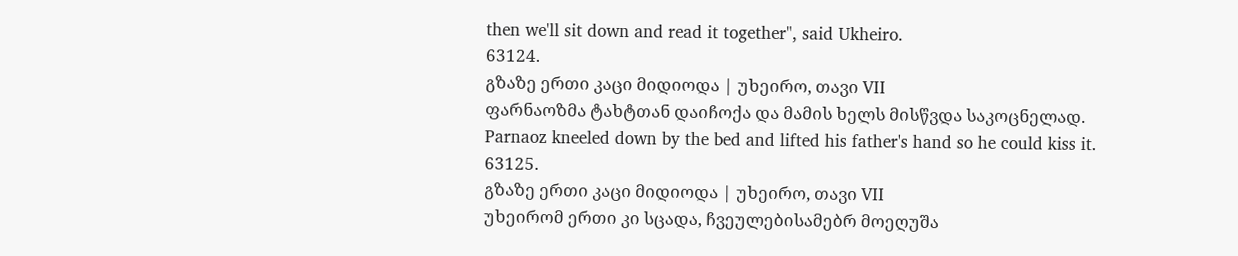then we'll sit down and read it together", said Ukheiro.
63124.
გზაზე ერთი კაცი მიდიოდა | უხეირო, თავი VII
ფარნაოზმა ტახტთან დაიჩოქა და მამის ხელს მისწვდა საკოცნელად.
Parnaoz kneeled down by the bed and lifted his father's hand so he could kiss it.
63125.
გზაზე ერთი კაცი მიდიოდა | უხეირო, თავი VII
უხეირომ ერთი კი სცადა, ჩვეულებისამებრ მოეღუშა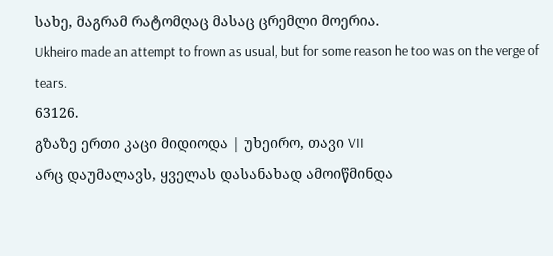სახე, მაგრამ რატომღაც მასაც ცრემლი მოერია.
Ukheiro made an attempt to frown as usual, but for some reason he too was on the verge of tears.
63126.
გზაზე ერთი კაცი მიდიოდა | უხეირო, თავი VII
არც დაუმალავს, ყველას დასანახად ამოიწმინდა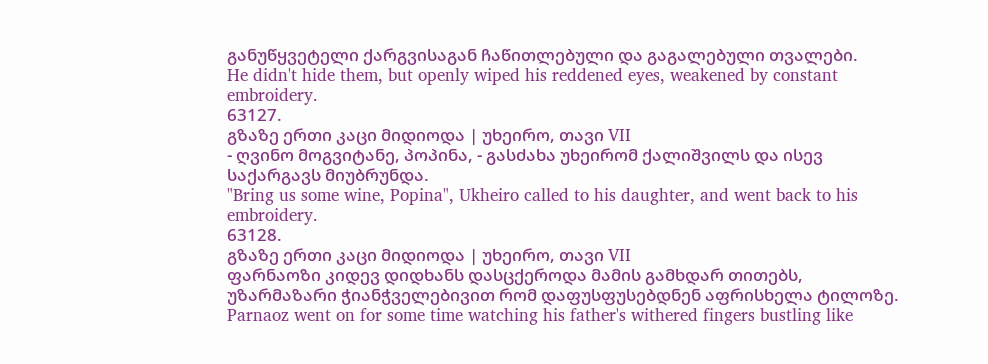განუწყვეტელი ქარგვისაგან ჩაწითლებული და გაგალებული თვალები.
He didn't hide them, but openly wiped his reddened eyes, weakened by constant embroidery.
63127.
გზაზე ერთი კაცი მიდიოდა | უხეირო, თავი VII
- ღვინო მოგვიტანე, პოპინა, - გასძახა უხეირომ ქალიშვილს და ისევ საქარგავს მიუბრუნდა.
"Bring us some wine, Popina", Ukheiro called to his daughter, and went back to his embroidery.
63128.
გზაზე ერთი კაცი მიდიოდა | უხეირო, თავი VII
ფარნაოზი კიდევ დიდხანს დასცქეროდა მამის გამხდარ თითებს, უზარმაზარი ჭიანჭველებივით რომ დაფუსფუსებდნენ აფრისხელა ტილოზე.
Parnaoz went on for some time watching his father's withered fingers bustling like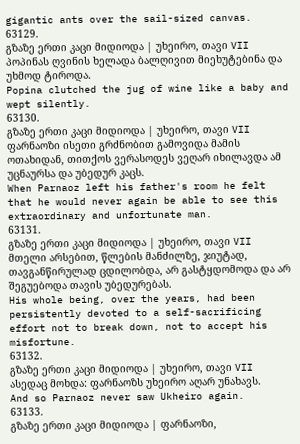gigantic ants over the sail-sized canvas.
63129.
გზაზე ერთი კაცი მიდიოდა | უხეირო, თავი VII
პოპინას ღვინის ხელადა ბალღივით მიეხუტებინა და უხმოდ ტიროდა.
Popina clutched the jug of wine like a baby and wept silently.
63130.
გზაზე ერთი კაცი მიდიოდა | უხეირო, თავი VII
ფარნაოზი ისეთი გრძნობით გამოვიდა მამის ოთახიდან, თითქოს ვერასოდეს ვეღარ იხილავდა ამ უცნაურსა და უბედურ კაცს.
When Parnaoz left his father's room he felt that he would never again be able to see this extraordinary and unfortunate man.
63131.
გზაზე ერთი კაცი მიდიოდა | უხეირო, თავი VII
მთელი არსებით, წლების მანძილზე, ჯიუტად, თავგანწირულად ცდილობდა, არ გასტყდომოდა და არ შეგუებოდა თავის უბედურებას.
His whole being, over the years, had been persistently devoted to a self-sacrificing effort not to break down, not to accept his misfortune.
63132.
გზაზე ერთი კაცი მიდიოდა | უხეირო, თავი VII
ასედაც მოხდა: ფარნაოზს უხეირო აღარ უნახავს.
And so Parnaoz never saw Ukheiro again.
63133.
გზაზე ერთი კაცი მიდიოდა | ფარნაოზი,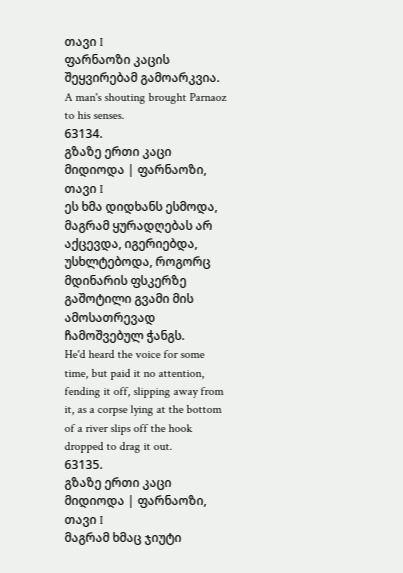თავი I
ფარნაოზი კაცის შეყვირებამ გამოარკვია.
A man's shouting brought Parnaoz to his senses.
63134.
გზაზე ერთი კაცი მიდიოდა | ფარნაოზი, თავი I
ეს ხმა დიდხანს ესმოდა, მაგრამ ყურადღებას არ აქცევდა, იგერიებდა, უსხლტებოდა, როგორც მდინარის ფსკერზე გაშოტილი გვამი მის ამოსათრევად ჩამოშვებულ ჭანგს.
He'd heard the voice for some time, but paid it no attention, fending it off, slipping away from it, as a corpse lying at the bottom of a river slips off the hook dropped to drag it out.
63135.
გზაზე ერთი კაცი მიდიოდა | ფარნაოზი, თავი I
მაგრამ ხმაც ჯიუტი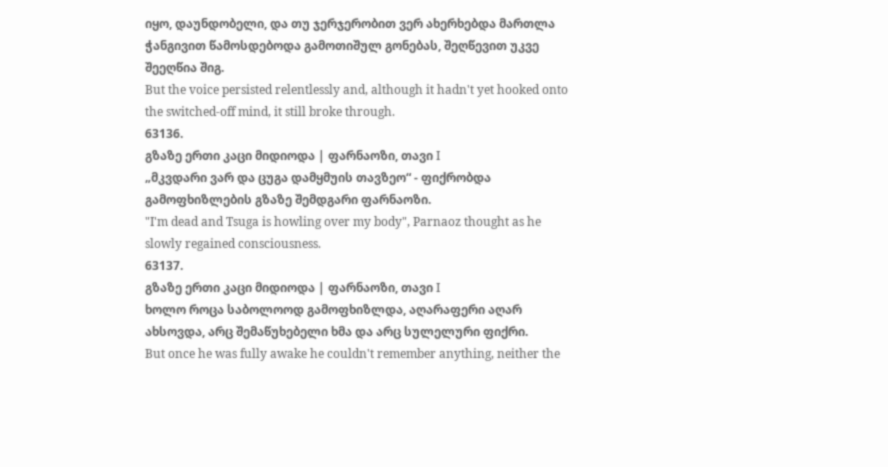იყო, დაუნდობელი, და თუ ჯერჯერობით ვერ ახერხებდა მართლა ჭანგივით წამოსდებოდა გამოთიშულ გონებას, შეღწევით უკვე შეეღწია შიგ.
But the voice persisted relentlessly and, although it hadn't yet hooked onto the switched-off mind, it still broke through.
63136.
გზაზე ერთი კაცი მიდიოდა | ფარნაოზი, თავი I
„მკვდარი ვარ და ცუგა დამყმუის თავზეო“ - ფიქრობდა გამოფხიზლების გზაზე შემდგარი ფარნაოზი.
"I'm dead and Tsuga is howling over my body", Parnaoz thought as he slowly regained consciousness.
63137.
გზაზე ერთი კაცი მიდიოდა | ფარნაოზი, თავი I
ხოლო როცა საბოლოოდ გამოფხიზლდა, აღარაფერი აღარ ახსოვდა, არც შემაწუხებელი ხმა და არც სულელური ფიქრი.
But once he was fully awake he couldn't remember anything, neither the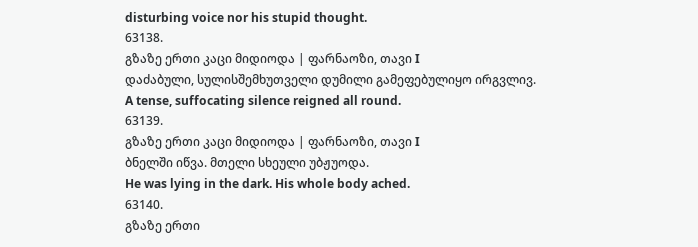disturbing voice nor his stupid thought.
63138.
გზაზე ერთი კაცი მიდიოდა | ფარნაოზი, თავი I
დაძაბული, სულისშემხუთველი დუმილი გამეფებულიყო ირგვლივ.
A tense, suffocating silence reigned all round.
63139.
გზაზე ერთი კაცი მიდიოდა | ფარნაოზი, თავი I
ბნელში იწვა. მთელი სხეული უბჟუოდა.
He was lying in the dark. His whole body ached.
63140.
გზაზე ერთი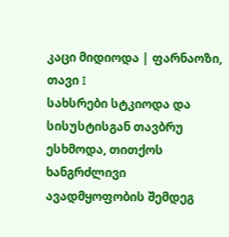კაცი მიდიოდა | ფარნაოზი, თავი I
სახსრები სტკიოდა და სისუსტისგან თავბრუ ესხმოდა, თითქოს ხანგრძლივი ავადმყოფობის შემდეგ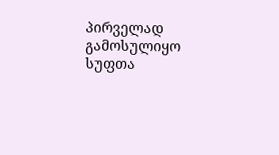პირველად გამოსულიყო სუფთა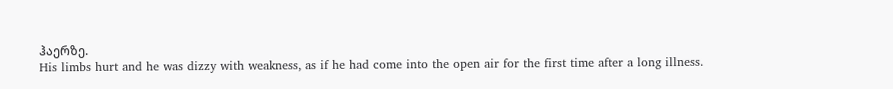ჰაერზე.
His limbs hurt and he was dizzy with weakness, as if he had come into the open air for the first time after a long illness.